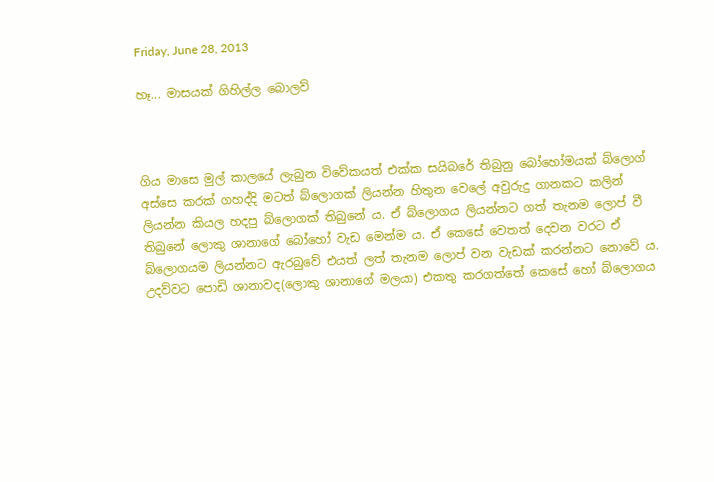Friday, June 28, 2013

හෑ... මාසයක් ගිහිල්ල බොලව්



ගිය මාසෙ මුල් කාලයේ ලැබුන විවේකයත් එක්ක සයිබරේ තිබුනු බෝහෝමයක් බ්ලොග් අස්සෙ කරක් ගහද්දි මටත් බ්ලොගක් ලියන්න හිතුන වෙලේ අවුරුදු ගානකට කලින් ලියන්න කියල හදපු බ්ලොගක් තිබුනේ ය. ඒ බ්ලොගය ලියන්නට ගත් තැනම ලොප් වී තිබුනේ ලොකු ශානාගේ බෝහෝ වැඩ මෙන්ම ය. ඒ කෙසේ වෙතත් දෙවන වරට ඒ බ්ලොගයම ලියන්නට ඇරබුවේ එයත් ලත් තැනම ලොප් වන වැඩක් කරන්නට නොවේ ය. උදව්වට පොඩි ශානාවද(ලොකු ශානාගේ මලයා) එකතු කරගත්තේ කෙසේ හෝ බ්ලොගය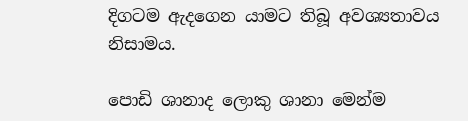දිගටම ඇදගෙන යාමට තිබූ අවශ්‍යතාවය නිසාමය.

පොඩි ශානාද ලොකු ශානා මෙන්ම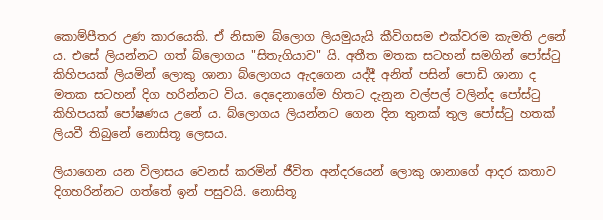කොම්පීතර උණ කාරයෙකි. ඒ නිසාම බ්ලොග ලියමුයැයි කීවිගසම එක්වරම කැමති උනේ ය. එසේ ලියන්නට ගත් බ්ලොගය "සිතැගියාව" යි. අතීත මතක සටහන් සමගින් පෝස්ටු කිහිපයක් ලියමින් ලොකු ශානා බ්ලොගය ඇදගෙන යද්දී අනිත් පසින් පොඩි ශානා ද මතක සටහන් දිග හරින්නට විය. දෙදෙනාගේම හිතට දැනුන වල්පල් වලින්ද පෝස්ටු කිහිපයක් පෝෂණය උනේ ය. බ්ලොගය ලියන්නට ගෙන දින තුනක් තුල පෝස්ටු හතක් ලියවී තිබුනේ නොසිතූ ලෙසය.

ලියාගෙන යන විලාසය වෙනස් කරමින් ජීවිත අන්දරයෙන් ලොකු ශානාගේ ආදර කතාව දිගහරින්නට ගත්තේ ඉන් පසුවයි. නොසිතූ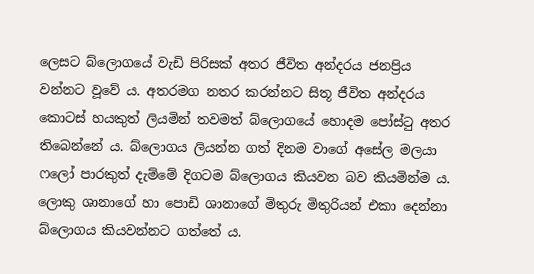ලෙසට බ්ලොගයේ වැඩි පිරිසක් අතර ජීවිත අන්දරය ජනප්‍රිය වන්නට වූවේ ය. අතරමග නතර කරන්නට සිතූ ජීවිත අන්දරය කොටස් හයකුත් ලියමින් තවමත් බ්ලොගයේ හොදම පෝස්ටු අතර තිබෙන්නේ ය. බ්ලොගය ලියන්න ගත් දිනම වාගේ අසේල මලයා ෆලෝ පාරකුත් දැම්මේ දිගටම බ්ලොගය කියවන බව කියමින්ම ය. ලොකු ශානාගේ හා පොඩි ශානාගේ මිතුරු මිතුරියන් එකා දෙන්නා බ්ලොගය කියවන්නට ගත්තේ ය.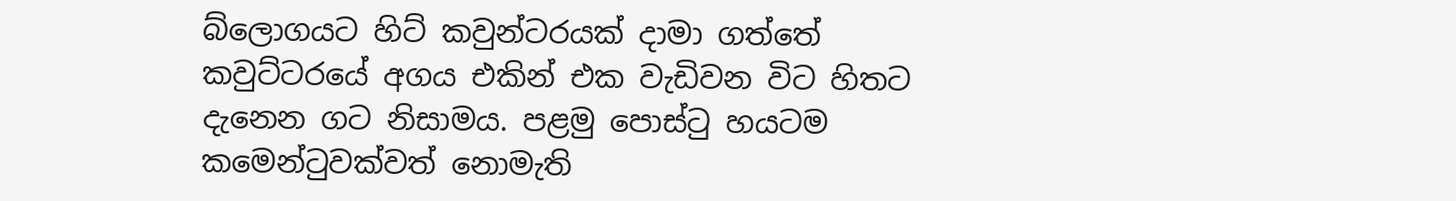බ්ලොගයට හිට් කවුන්ටරයක් දාමා ගත්තේ කවුට්ටරයේ අගය එකින් එක වැඩිවන විට හිතට දැනෙන ගට නිසාමය. පළමු පොස්ටු හයටම කමෙන්ටුවක්වත් නොමැති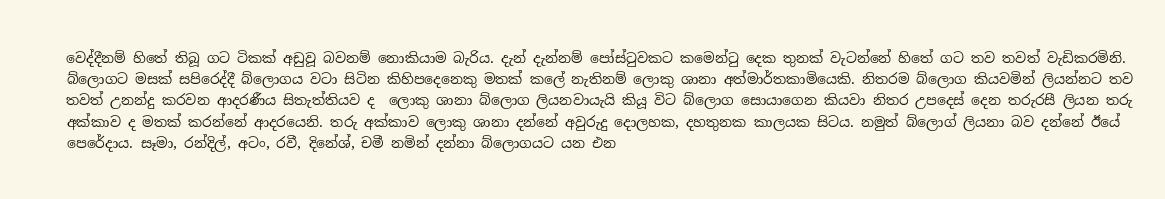වෙද්දීනම් හිතේ තිබූ ගට ටිකක් අඩුවූ බවනම් නොකියාම බැරිය. දැන් දැන්නම් පෝස්ටුවකට කමෙන්ටු දෙක තුනක් වැටන්නේ හිතේ ගට තව තවත් වැඩිකරමිනි. බ්ලොගට මසක් සපිරෙද්දී බ්ලොගය වටා සිටින කිහිපදෙනෙකු මතක් කලේ නැතිනම් ලොකු ශානා අත්මාර්තකාමියෙකි. නිතරම බ්ලොග කියවමින් ලියන්නට තව තවත් උනන්දු කරවන ආදරණීය සිතැත්තියව ද  ලොකු ශානා බ්ලොග ලියනවායැයි කියූ විට බ්ලොග සොයාගෙන කියවා නිතර උපදෙස් දෙන තරුරසී ලියන තරු අක්කාව ද මතක් කරන්නේ ආදරයෙනි. තරු අක්කාව ලොකු ශානා දන්නේ අවුරුදු දොලහක, දහතුනක කාලයක සිටය. නමුත් බ්ලොග් ලියනා බව දන්නේ ඊයේ පෙරේදාය. සෑමා, රන්දිල්, අටං, රවී, දිනේශ්, චමී නමින් දන්නා බ්ලොගයට යන එන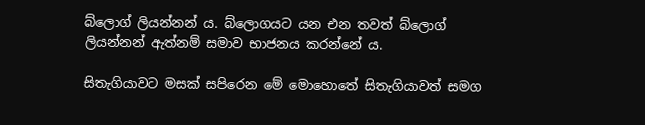බ්ලොග් ලියන්නන් ය. බ්ලොගයට යන එන තවත් බ්ලොග් ලියන්නන් ඇත්නම් සමාව භාජනය කරන්නේ ය.

සිතැගියාවට මසක් සපිරෙන මේ මොහොතේ සිතැගියාවත් සමග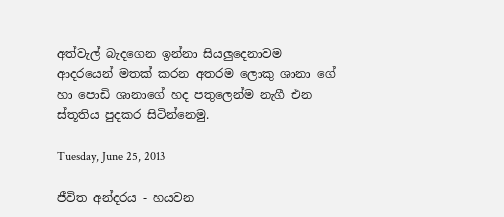අත්වැල් බැදගෙන ඉන්නා සියලුදෙනාවම ආදරයෙන් මතක් කරන අතරම ලොකු ශානා ගේ හා පොඩි ශානාගේ හද පතුලෙන්ම නැගී එන ස්තූතිය පුදකර සිටින්නෙමු.

Tuesday, June 25, 2013

ජීවිත අන්දරය - හයවන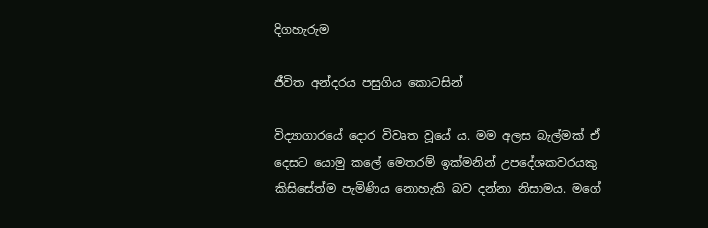දිගහැරුම

ජීවිත අන්දරය පසුගිය කොටසින්

විද්‍යාගාරයේ දොර විවෘත වූයේ ය. මම අලස බැල්මක් ඒ දෙසට යොමු කලේ මෙතරම් ඉක්මනින් උපදේශකවරයකු කිසිසේත්ම පැමිණිය නොහැකි බව දන්නා නිසාමය. මගේ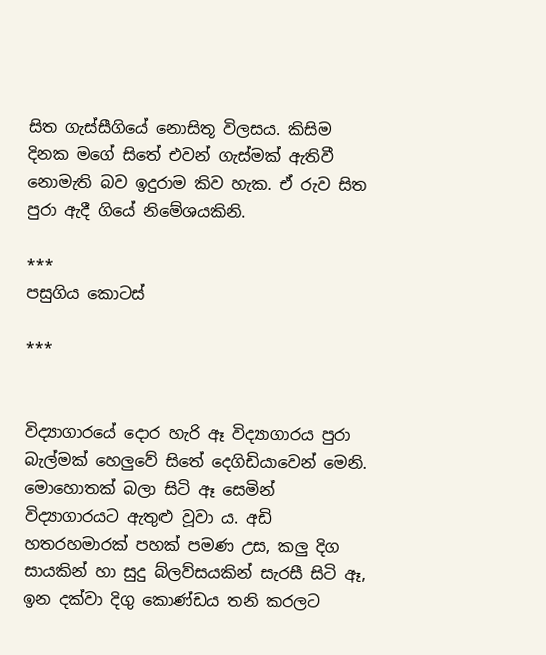සිත ගැස්සීගියේ නොසිතූ විලසය. කිසිම දිනක මගේ සිතේ එවන් ගැස්මක් ඇතිවී නොමැති බව ඉදුරාම කිව හැක. ඒ රුව සිත පුරා ඇදී ගියේ නිමේශයකිනි.

***
පසුගිය කොටස්

***


විද්‍යාගාරයේ දොර හැරි ඈ විද්‍යාගාරය පුරා බැල්මක් හෙලුවේ සිතේ දෙගිඩියාවෙන් මෙනි. මොහොතක් බලා සිටි ඈ සෙමින් විද්‍යාගාරයට ඇතුළු වූවා ය. අඩි හතරහමාරක් පහක් පමණ උස, කලු දිග සායකින් හා සුදු බ්ලව්සයකින් සැරසී සිටි ඈ, ඉන දක්වා දිගු කොණ්ඩය තනි කරලට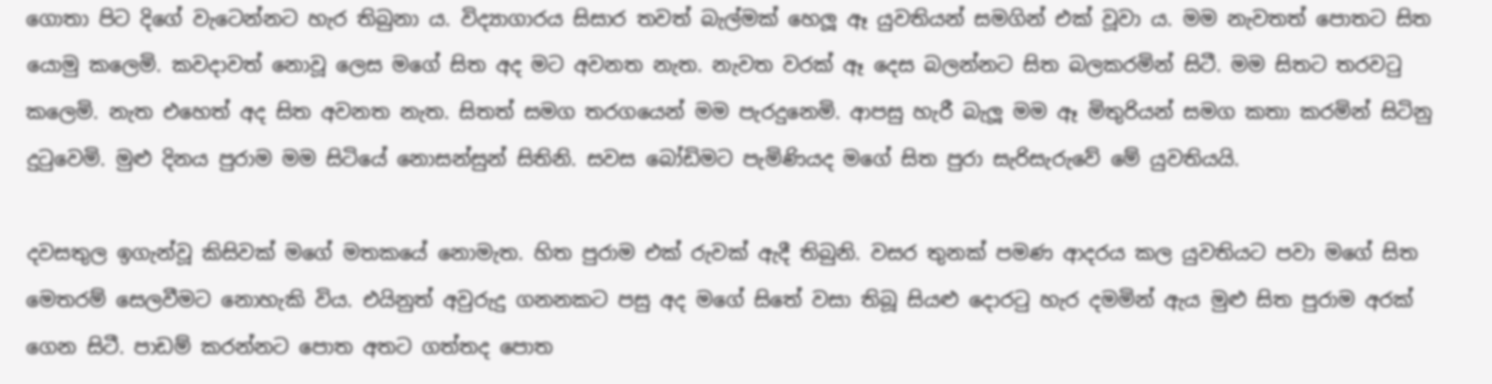ගොතා පිට දිගේ වැටෙන්නට හැර තිබුනා ය. විද්‍යාගාරය සිසාර තවත් බැල්මක් හෙලූ ඈ යුවතියන් සමගින් එක් වූවා ය. මම නැවතත් පොතට සිත යොමු කලෙමි. කවදාවත් නොවූ ලෙස මගේ සිත අද මට අවනත නැත. නැවත වරක් ඈ දෙස බලන්නට සිත බලකරමින් සිටී. මම සිතට තරවටු කලෙමි. නැත එහෙත් අද සිත අවනත නැත. සිතත් සමග තරගයෙන් මම පැරදුනෙමි. ආපසු හැරී බැලූ මම ඈ මිතුරියන් සමග කතා කරමින් සිටිනු දුටුවෙමි. මුළු දිනය පුරාම මම සිටියේ නොසන්සුන් සිතිනි. සවස බෝඩිමට පැමිණියද මගේ සිත පුරා සැරිසැරුවේ මේ යුවතියයි.

දවසතුල ඉගැන්වූ කිසිවක් මගේ මතකයේ නොමැත. හිත පුරාම එක් රුවක් ඇදී තිබුනි. වසර තුනක් පමණ ආදරය කල යුවතියට පවා මගේ සිත මෙතරම් සෙලවීමට නොහැකි විය. එයිනුත් අවුරුදු ගනනකට පසු අද මගේ සිතේ වසා තිබූ සියළු දොරටු හැර දමමින් ඇය මුළු සිත පුරාම අරක් ගෙන සිටී. පාඩම් කරන්නට පොත අතට ගත්තද පොත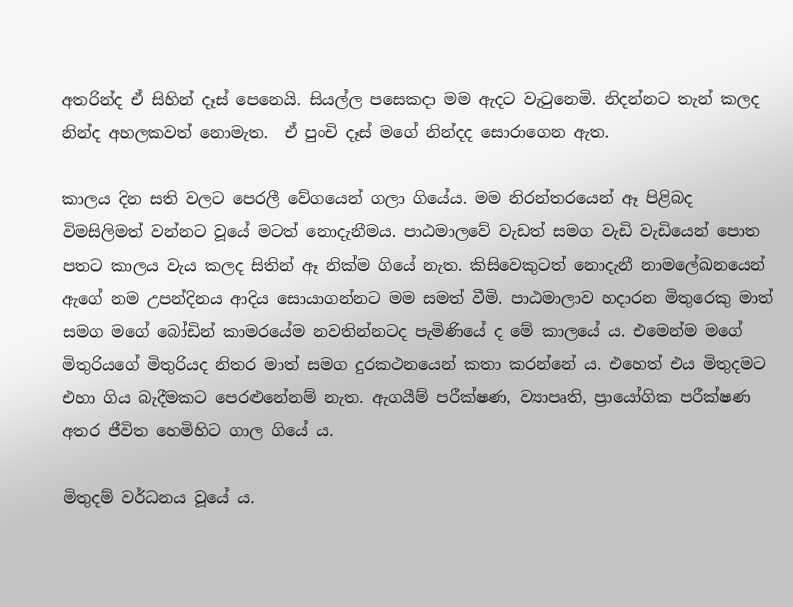අතරින්ද ඒ සිහින් දෑස් පෙනෙයි. සියල්ල පසෙකදා මම ඇදට වැටුනෙමි. නිදන්නට තැන් කලද නින්ද අහලකවත් නොමැත.  ඒ පුංචි දෑස් මගේ නින්දද සොරාගෙන ඇත.

කාලය දින සති වලට පෙරලී වේගයෙන් ගලා ගියේය. මම නිරන්තරයෙන් ඈ පිළිබද විමසිලිමත් වන්නට වූයේ මටත් නොදැනීමය. පාඨමාලවේ වැඩත් සමග වැඩි වැඩියෙන් පොත පතට කාලය වැය කලද සිතින් ඈ නික්ම ගියේ නැත. කිසිවෙකුටත් නොදැනී නාමලේඛනයෙන් ඇගේ නම උපන්දිනය ආදිය සොයාගන්නට මම සමත් වීමි. පාඨමාලාව හදාරන මිතුරෙකු මාත් සමග මගේ බෝඩින් කාමරයේම නවතින්නටද පැමිණියේ ද මේ කාලයේ ය. එමෙන්ම මගේ මිතුරියගේ මිතුරියද නිතර මාත් සමග දුරකථනයෙන් කතා කරන්නේ ය. එහෙත් එය මිතුදමට එහා ගිය බැදීමකට පෙරළුනේනම් නැත. ඇගයීම් පරීක්ෂණ, ව්‍යාපෘති, ප්‍රායෝගික පරීක්ෂණ අතර ජීවිත හෙමිහිට ගාල ගියේ ය.

මිතුදම් වර්ධනය වූයේ ය.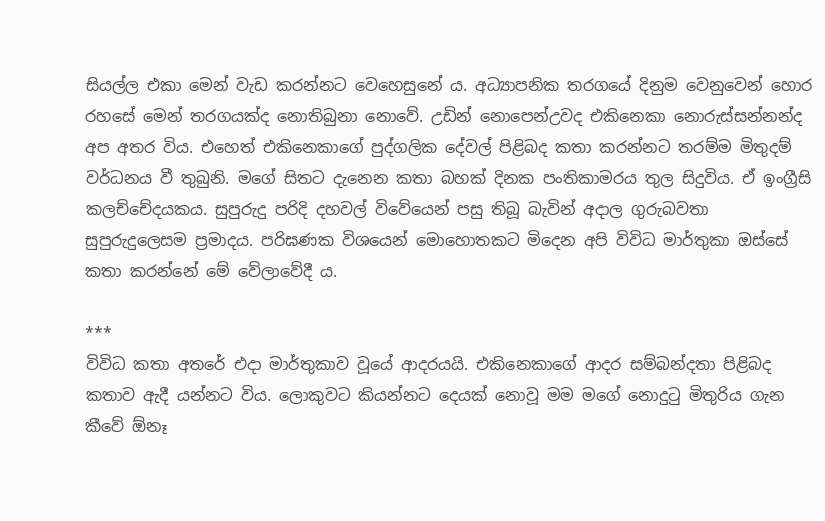සියල්ල එකා මෙන් වැඩ කරන්නට වෙහෙසුනේ ය. අධ්‍යාපනික තරගයේ දිනුම වෙනුවෙන් හොර රහසේ මෙන් තරගයක්ද නොතිබුනා නොවේ. උඩින් නොපෙන්උවද එකිනෙකා නොරුස්සන්නන්ද අප අතර විය. එහෙත් එකිනෙකාගේ පුද්ගලික දේවල් පිළිබද කතා කරන්නට තරම්ම මිතුදම් වර්ධනය වී තුබුනි. මගේ සිතට දැනෙන කතා බහක් දිනක පංතිකාමරය තුල සිදුවිය. ඒ ඉංග්‍රීසි කලච්චේදයකය. සුපුරුදු පරිදි දහවල් විවේයෙන් පසු තිබූ බැවින් අදාල ගුරුබවතා සුපුරුදුලෙසම ප්‍රමාදය. පරිඝණක විශයෙන් මොහොතකට මිදෙන අපි විවිධ මාර්තුකා ඔස්සේ කතා කරන්නේ මේ වේලාවේදී ය.

***
විවිධ කතා අතරේ එදා මාර්තුකාව වූයේ ආදරයයි. එකිනෙකාගේ ආදර සම්බන්දතා පිළිබද කතාව ඇදී යන්නට විය. ලොකුවට කියන්නට දෙයක් නොවූ මම මගේ නොදුටු මිතුරිය ගැන කීවේ ඕනෑ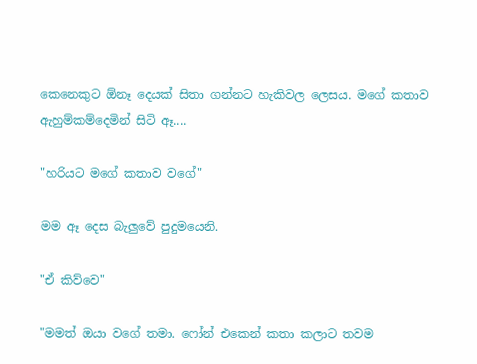කෙනෙකුට ඕනෑ දෙයක් සිතා ගන්නට හැකිවල ලෙසය. මගේ කතාව ඇහුම්කම්දෙමින් සිටි ඈ....

"හරියට මගේ කතාව වගේ"

මම ඈ දෙස බැලුවේ පුදුමයෙනි.

"ඒ කිව්වෙ"

"මමත් ඔයා වගේ තමා. ෆෝන් එකෙන් කතා කලාට තවම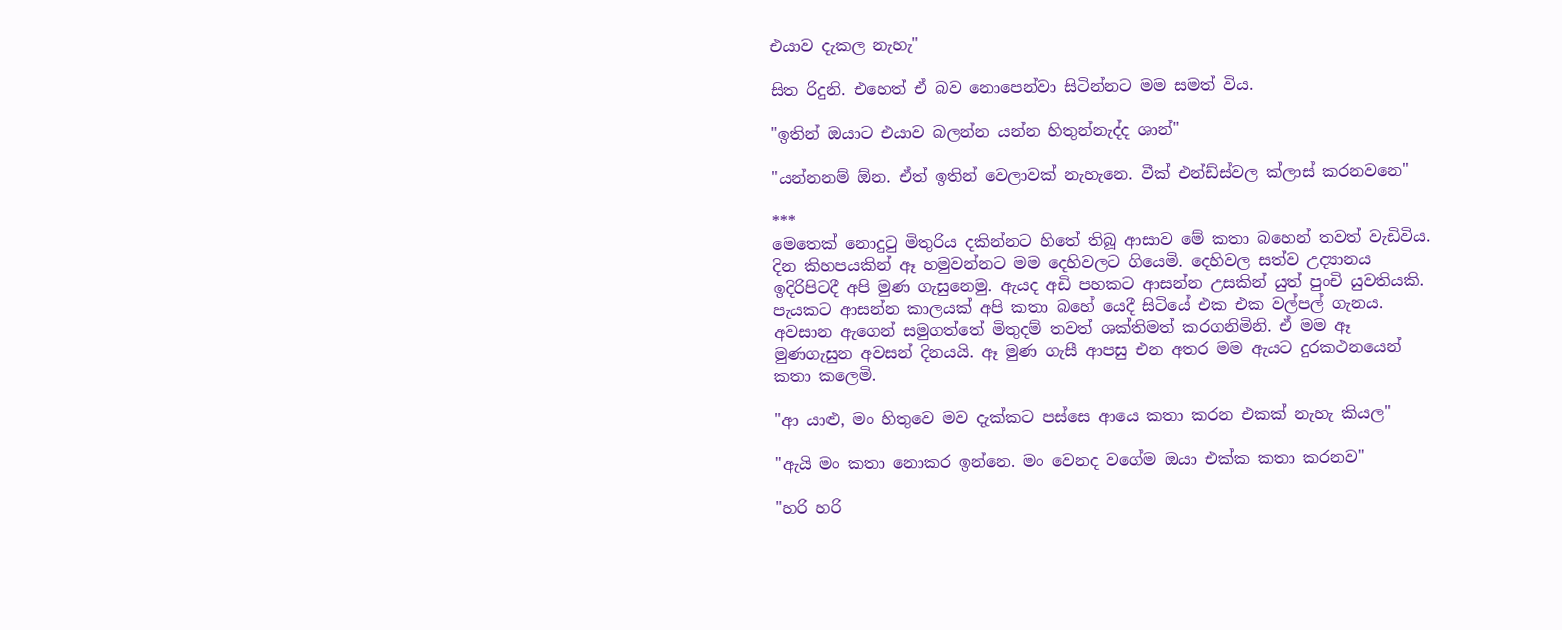එයාව දැකල නැහැ"

සිත රිදුනි. එහෙත් ඒ බව නොපෙන්වා සිටින්නට මම සමත් විය.

"ඉතින් ඔයාට එයාව බලන්න යන්න හිතුන්නැද්ද ශාන්"

"යන්නනම් ඕන. ඒත් ඉතින් වෙලාවක් නැහැනෙ. වීක් එන්ඩ්ස්වල ක්ලාස් කරනවනෙ"

***
මෙතෙක් නොදුටු මිතුරිය දකින්නට හිතේ තිබූ ආසාව මේ කතා බහෙන් තවත් වැඩිවිය. දින කිහපයකින් ඈ හමුවන්නට මම දෙහිවලට ගියෙමි. දෙහිවල සත්ව උද්‍යානය ඉදිරිපිටදී අපි මුණ ගැසුනෙමු. ඇයද අඩි පහකට ආසන්න උසකින් යුත් පුංචි යුවතියකි. පැයකට ආසන්න කාලයක් අපි කතා බහේ යෙදී සිටියේ එක එක වල්පල් ගැනය. අවසාන ඇගෙන් සමුගත්තේ මිතුදම් තවත් ශක්තිමත් කරගනිමිනි. ඒ මම ඈ මුණගැසුන අවසන් දිනයයි. ඈ මුණ ගැසී ආපසු එන අතර මම ඇයට දුරකථනයෙන් කතා කලෙමි.

"ආ යාළු, මං හිතුවෙ මව දැක්කට පස්සෙ ආයෙ කතා කරන එකක් නැහැ කියල"

"ඇයි මං කතා නොකර ඉන්නෙ. මං වෙනද වගේම ඔයා එක්ක කතා කරනව"

"හරි හරි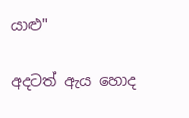යාළු"

අදටත් ඇය හොද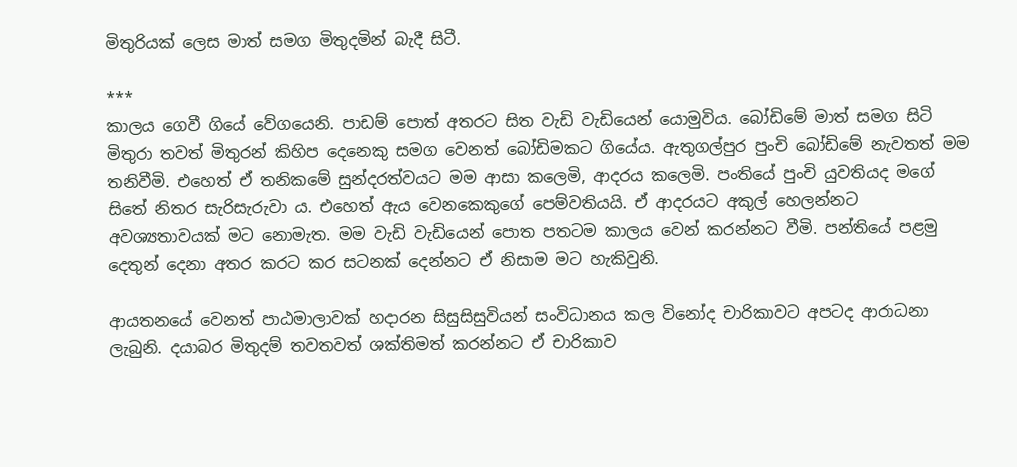මිතුරියක් ලෙස මාත් සමග මිතුදමින් බැදී සිටී.

***
කාලය ගෙවී ගියේ වේගයෙනි. පාඩම් පොත් අතරට සිත වැඩි වැඩියෙන් යොමුවිය. බෝඩිමේ මාත් සමග සිටි මිතුරා තවත් මිතුරන් කිහිප දෙනෙකු සමග වෙනත් බෝඩිමකට ගියේය. ඇතුගල්පුර පුංචි බෝඩිමේ නැවතත් මම තනිවීමි. එහෙත් ඒ තනිකමේ සුන්දරත්වයට මම ආසා කලෙමි, ආදරය කලෙමි. පංතියේ පුංචි යුවතියද මගේ සිතේ නිතර සැරිසැරුවා ය. එහෙත් ඇය වෙනකෙකුගේ පෙම්වතියයි. ඒ ආදරයට අකුල් හෙලන්නට අවශ්‍යතාවයක් මට නොමැත. මම වැඩි වැඩියෙන් පොත පතටම කාලය වෙන් කරන්නට වීමි. පන්තියේ පළමු දෙතුන් දෙනා අතර කරට කර සටනක් දෙන්නට ඒ නිසාම මට හැකිවුනි.

ආයතනයේ වෙනත් පාඨමාලාවක් හදාරන සිසුසිසුවියන් සංවිධානය කල විනෝද චාරිකාවට අපටද ආරාධනා ලැබුනි. දයාබර මිතුදම් තවතවත් ශක්තිමත් කරන්නට ඒ චාරිකාව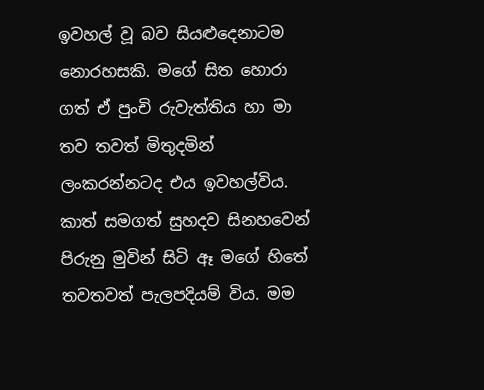ඉවහල් වූ බව සියළුදෙනාටම නොරහසකි. මගේ සිත හොරා ගත් ඒ පුංචි රුවැත්තිය හා මා තව තවත් මිතුදමින් ලංකරන්නටද එය ඉවහල්විය. කාත් සමගත් සුහදව සිනහවෙන් පිරුනු මුවින් සිටි ඈ මගේ හිතේ තවතවත් පැලපදියම් විය. මම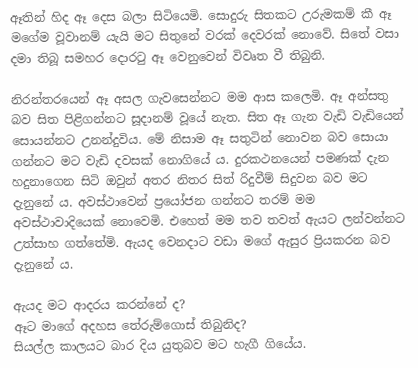ඈතින් හිද ඈ දෙස බලා සිටියෙමි. සොදුරු සිතකට උරුමකම් කී ඈ මගේම වූවානම් යැයි මට සිතුනේ වරක් දෙවරක් නොවේ. සිතේ වසා දමා තිබූ සමහර දොරටු ඈ වෙනුවෙන් විවෘත වී තිබුනි.

නිරන්තරයෙන් ඈ අසල ගැවසෙන්නට මම ආස කලෙමි. ඈ අන්සතු බව සිත පිළිගන්නට සූදානම් වූයේ නැත. සිත ඈ ගැන වැඩි වැඩියෙන් සොයන්නට උනන්දුවිය. මේ නිසාම ඈ සතුටින් නොවන බව සොයා ගන්නට මට වැඩි දවසක් නොගියේ ය. දුරකථනයෙන් පමණක් දැන හදුනාගෙන සිටි ඔවුන් අතර නිතර සිත් රිදුවීම් සිදුවන බව මට දැනුනේ ය. අවස්ථාවෙන් ප්‍රයෝජන ගන්නට තරම් මම අවස්ථාවාදියෙක් නොවෙමි. එහෙත් මම තව තවත් ඇයට ලන්වන්නට උත්සාහ ගත්තේමි. ඇයද වෙනදාට වඩා මගේ ඇසුර ප්‍රියකරන බව දැනුනේ ය.

ඇයද මට ආදරය කරන්නේ ද?
ඈට මාගේ අදහස තේරුම්ගොස් තිබුනිද?
සියල්ල කාලයට බාර දිය යුතුබව මට හැගී ගියේය.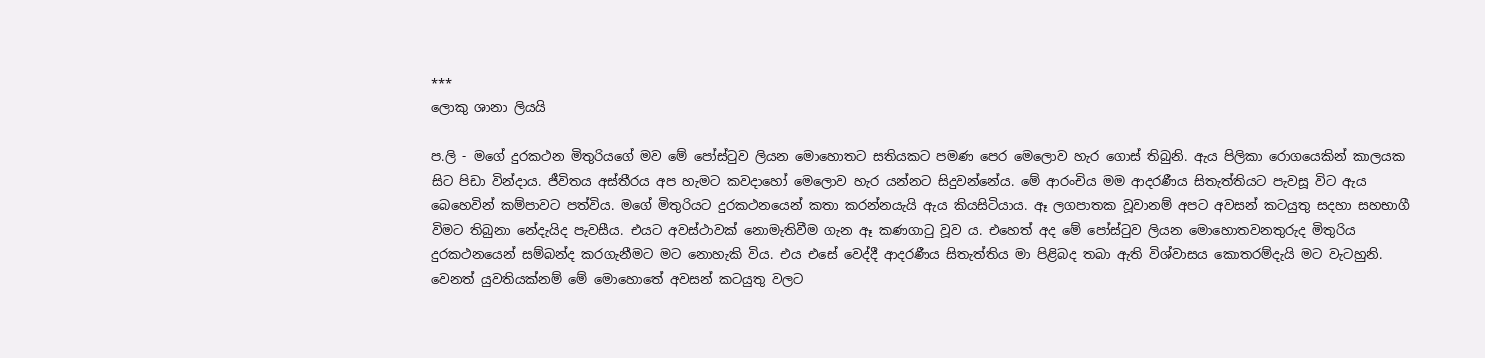***
ලොකු ශානා ලියයි

ප.ලි - මගේ දුරකථන මිතුරියගේ මව මේ පෝස්ටුව ලියන මොහොතට සතියකට පමණ පෙර මෙලොව හැර ගොස් තිබුනි. ඇය පිලිකා රොගයෙකින් කාලයක සිට පිඩා වින්දාය. ජීවිතය අස්තීරය අප හැමට කවදාහෝ මෙලොව හැර යන්නට සිදුවන්නේය. මේ ආරංචිය මම ආදරණීය සිතැත්තියට පැවසූ විට ඇය බෙහෙවින් කම්පාවට පත්විය. මගේ මිතුරියට දුරකථනයෙන් කතා කරන්නයැයි ඇය කියසිටියාය. ඈ ලගපාතක වූවානම් අපට අවසන් කටයුතු සදහා සහභාගී විමට තිබුනා නේදැයිද පැවසීය. එයට අවස්ථාවක් නොමැතිවීම ගැන ඈ කණගාටු වූව ය. එහෙත් අද මේ පෝස්ටුව ලියන මොහොතවනතුරුද මිතුරිය දුරකථනයෙන් සම්බන්ද කරගැනීමට මට නොහැකි විය. එය එසේ වෙද්දී ආදරණීය සිතැත්තිය මා පිළිබද තබා ඇති විශ්වාසය කොතරම්දැයි මට වැටහුනි. වෙනත් යුවතියක්නම් මේ මොහොතේ අවසන් කටයුතු වලට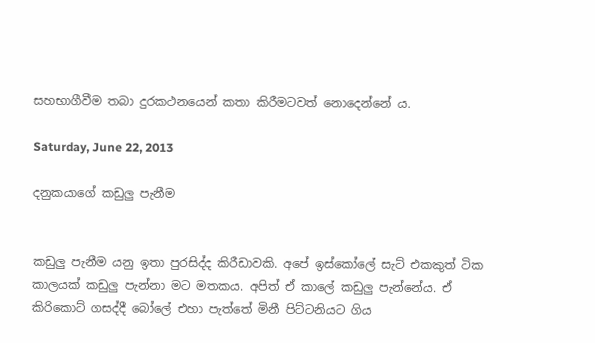සහභාගීවීම තබා දුරකථනයෙන් කතා කිරීමටවත් නොදෙන්නේ ය.

Saturday, June 22, 2013

දනුකයාගේ කඩුලු පැනීම


කඩුලු පැනීම යනු ඉතා පුරසිද්ද කිරීඩාවකි. අපේ ඉස්කෝලේ සැට් එකකුත් ටික කාලයක් කඩුලු පැන්නා මට මතකය. අපිත් ඒ කාලේ කඩුලු පැන්නේය. ඒ කිරිකොට් ගසද්දී බෝලේ එහා පැත්තේ මිනී පිට්ටනියට ගිය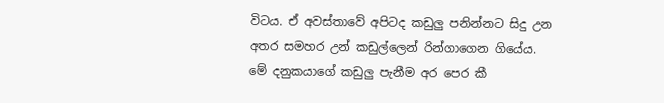විටය. ඒ අවස්තාවේ අපිටද කඩුලු පනින්නට සිදු උන අතර සමහර උන් කඩුල්ලෙන් රින්ගාගෙන ගියේය. මේ දනුකයාගේ කඩුලු පැනීම අර පෙර කී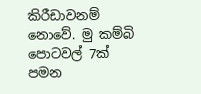කිරීඩාවනම් නොවේ. මු කම්බි පොටවල් 7ක් පමන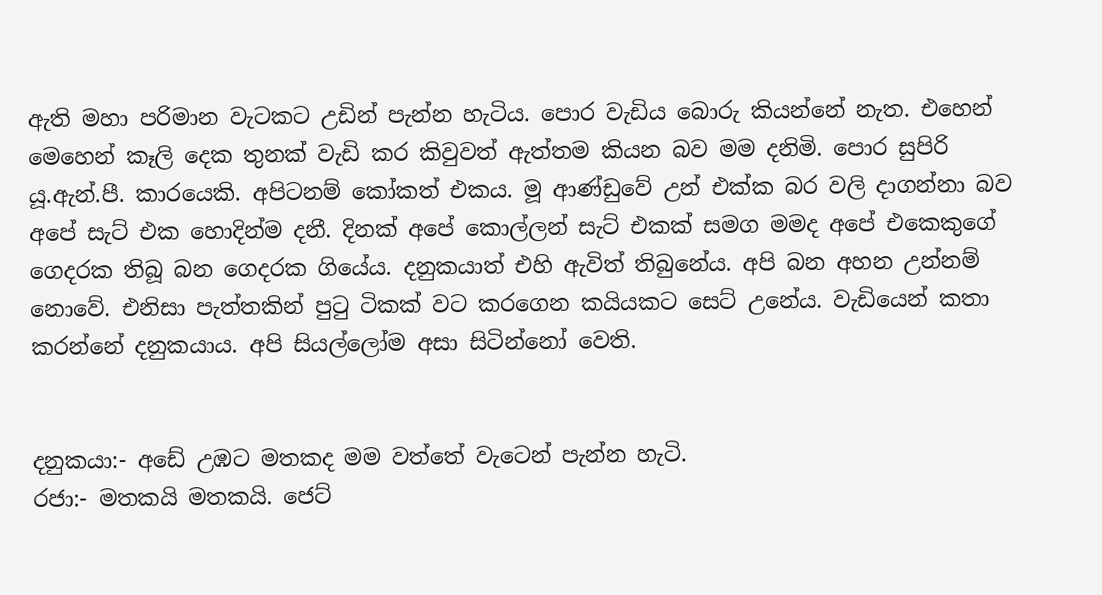ඇති මහා පරිමාන වැටකට උඩින් පැන්න හැටිය. පොර වැඩිය බොරු කියන්නේ නැත. එහෙන් මෙහෙන් කෑලි දෙක තුනක් වැඩි කර කිවුවත් ඇත්තම කියන බව මම දනිමි. පොර සුපිරි යූ.ඇන්.පී. කාරයෙකි. අපිටනම් කෝකත් එකය. මූ ආණ්ඩුවේ උන් එක්ක බර වලි දාගන්නා බව අපේ සැට් එක හොදින්ම දනී. දිනක් අපේ කොල්ලන් සැට් එකක් සමග මමද අපේ එකෙකුගේ ගෙදරක තිබූ බන ගෙදරක ගියේය. දනුකයාත් එහි ඇවිත් තිබුනේය. අපි බන අහන උන්නම් නොවේ. එනිසා පැත්තකින් පුටු ටිකක් වට කරගෙන කයියකට සෙට් උනේය. වැඩියෙන් කතා කරන්නේ දනුකයාය. අපි සියල්ලෝම අසා සිටින්නෝ වෙති.


දනුකයා:- අඩේ උඹට මතකද මම වත්තේ වැටෙන් පැන්න හැටි.
රජා:- මතකයි මතකයි. ජෙට්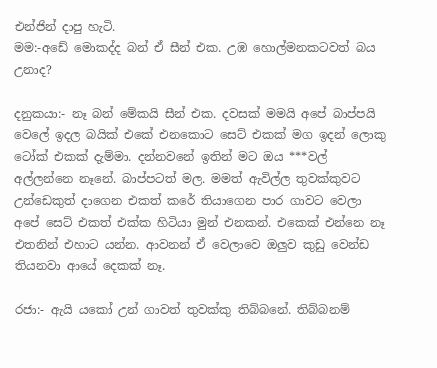එන්ජින් දාපු හැටි.
මම:-අඩේ මොකද්ද බන් ඒ සීන් එක. උඹ හොල්මනකටවත් බය උනාද?

දනුකයා:- නෑ බන් මේකයි සීන් එක. දවසක් මමයි අපේ බාප්පයි වෙලේ ඉදල බයික් එකේ එනකොට සෙට් එකක් මග ඉදන් ලොකු ටෝක් එකක් දැම්මා. දන්නවනේ ඉතින් මට ඔය ***වල් අල්ලන්නෙ නෑනේ. බාප්පටත් මල. මමත් ඇවිල්ල තුවක්කුවට උන්ඩෙකුත් දාගෙන එකත් කරේ තියාගෙන පාර ගාවට වෙලා අපේ සෙට් එකත් එක්ක හිටියා මුන් එනකන්. එකෙක් එන්නෙ නෑ එතනින් එහාට යන්න. ආවනන් ඒ වෙලාවෙ ඔලුව කුඩු වෙන්ඩ තියනවා ආයේ දෙකක් නෑ.

රජා:- ඇයි යකෝ උන් ගාවත් තුවක්කු තිබ්බනේ. තිබ්බනම්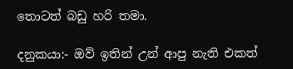තොටත් බඩු හරි තමා.

දනුකයා:- ඔව් ඉතින් උන් ආපු නැති එකත්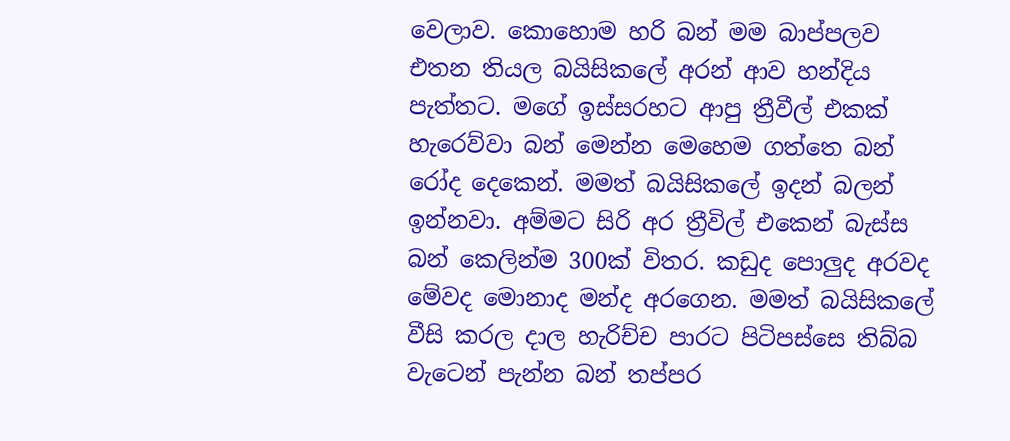වෙලාව. කොහොම හරි බන් මම බාප්පලව එතන තියල බයිසිකලේ අරන් ආව හන්දිය පැත්තට. මගේ ඉස්සරහට ආපු ත්‍රීවීල් එකක් හැරෙව්වා බන් මෙන්න මෙහෙම ගත්තෙ බන් රෝද දෙකෙන්. මමත් බයිසිකලේ ඉදන් බලන් ඉන්නවා. අම්මට සිරි අර ත්‍රීවිල් එකෙන් බැස්ස බන් කෙලින්ම 300ක් විතර. කඩුද පොලුද අරවද මේවද මොනාද මන්ද අරගෙන. මමත් බයිසිකලේ වීසි කරල දාල හැරිච්ච පාරට පිටිපස්සෙ තිබ්බ වැටෙන් පැන්න බන් තප්පර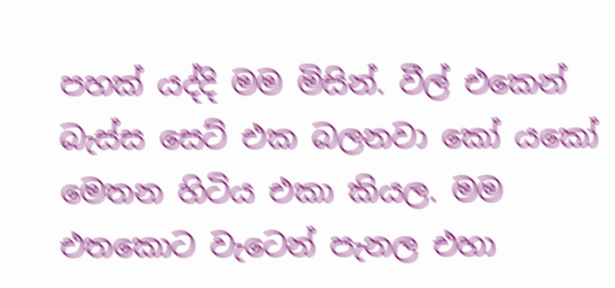පහක් යද්දි මම මිසින්. වීල් එකෙන් බැස්ස සෙට් එක බලනවා කෝ යකෝ මෙතන හිටිය එකා කියල. මම එතකොට වැටෙන් පැනල එහා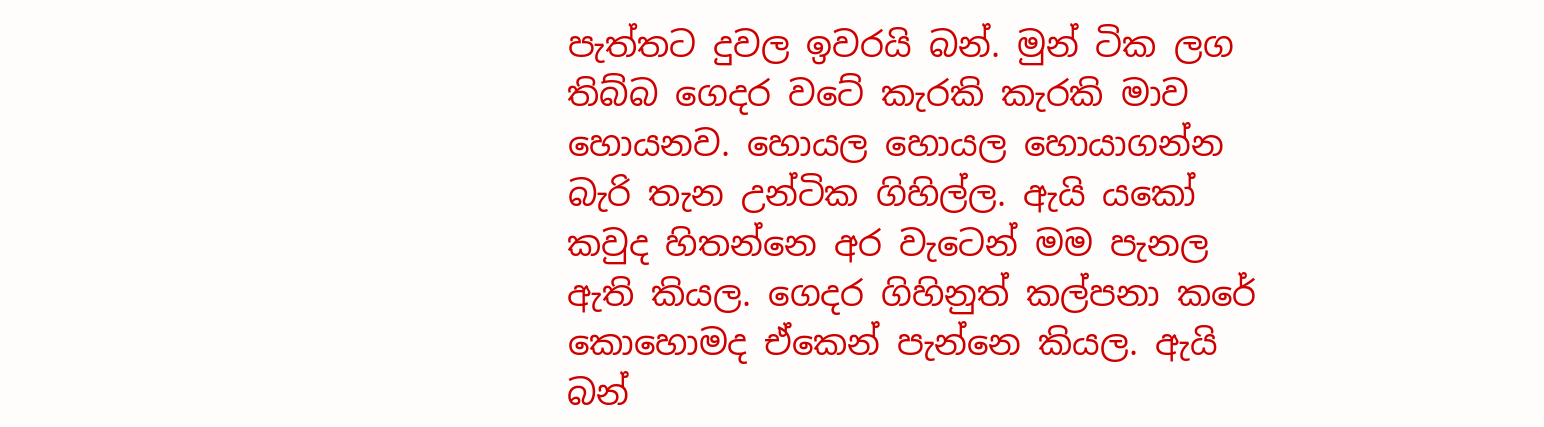පැත්තට දුවල ඉවරයි බන්. මුන් ටික ලග තිබ්බ ගෙදර වටේ කැරකි කැරකි මාව හොයනව. හොයල හොයල හොයාගන්න බැරි තැන උන්ටික ගිහිල්ල. ඇයි යකෝ කවුද හිතන්නෙ අර වැටෙන් මම පැනල ඇති කියල. ගෙදර ගිහිනුත් කල්පනා කරේ කොහොමද ඒකෙන් පැන්නෙ කියල. ඇයි බන්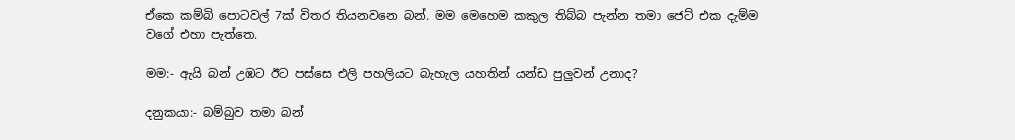ඒකෙ කම්බි පොටවල් 7ක් විතර තියනවනෙ බන්. මම මෙහෙම කකුල තිබ්බ පැන්න තමා ජෙට් එක දැම්ම වගේ එහා පැත්තෙ.

මම:- ඇයි බන් උඹට ඊට පස්සෙ එලි පහලියට බැහැල යහතින් යන්ඩ පුලුවන් උනාද?

දනුකයා:- බම්බුව තමා බන්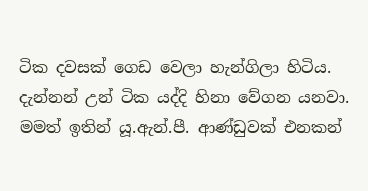ටික දවසක් ගෙඩ වෙලා හැන්ගිලා හිටිය. දැන්නන් උන් ටික යද්දි හිනා වේගන යනවා. මමත් ඉතින් යූ.ඇන්.පී. ආණ්ඩුවක් එනකන්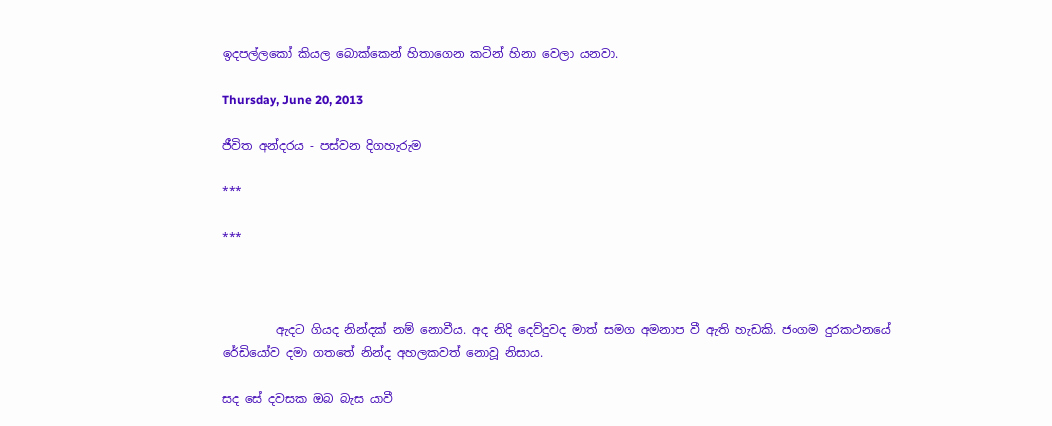ඉදපල්ලකෝ කියල බොක්කෙන් හිතාගෙන කටින් හිනා වෙලා යනවා.

Thursday, June 20, 2013

ජීවිත අන්දරය - පස්වන දිගහැරුම

***

***



         ඇදට ගියද නින්දක් නම් නොවීය. අද නිදි දෙව්දුවද මාත් සමග අමනාප වී ඇති හැඩකි. ජංගම දුරකථනයේ රේඩියෝව දමා ගතතේ නින්ද අහලකවත් නොවූ නිසාය.

සද සේ දවසක ඔබ බැස යාවී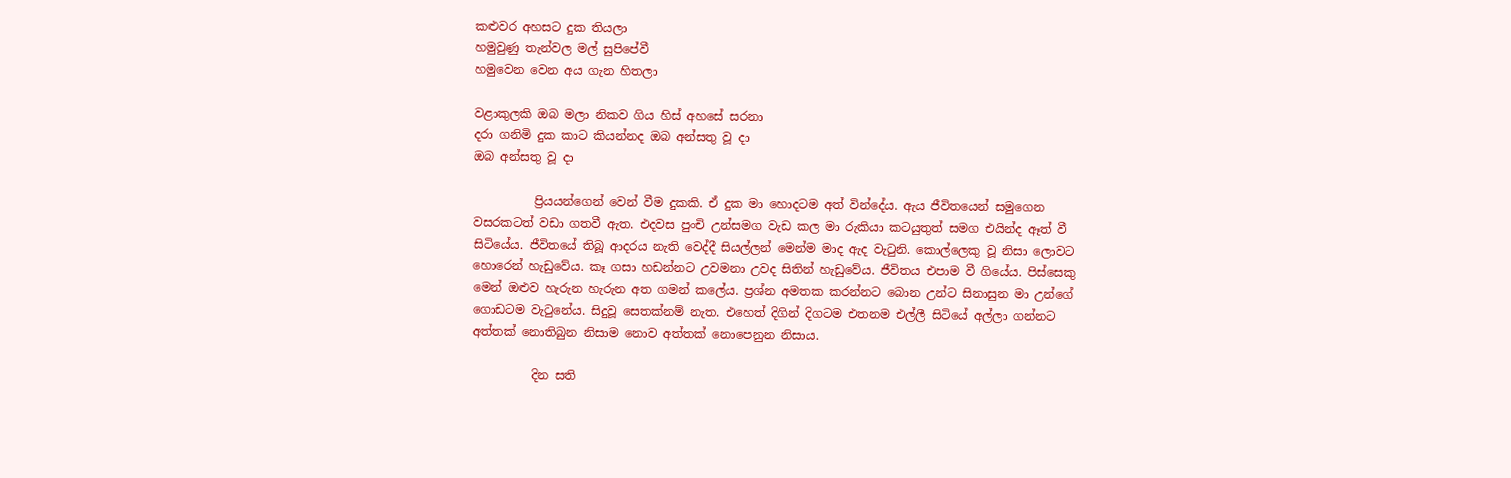කළුවර අහසට දුක තියලා
හමුවුණු තැන්වල මල් සුපිපේවී
හමුවෙන වෙන අය ගැන හිතලා

වළාකුලකි ඔබ මලා නිකව ගිය හිස් අහසේ සරනා
දරා ගනිමි දුක කාට කියන්නද ඔබ අන්සතු වූ දා
ඔබ අන්සතු වූ දා

          ප්‍රියයන්ගෙන් වෙන් වීම දුකකි. ඒ දුක මා හොදටම අත් වින්දේය. ඇය ජීවිතයෙන් සමුගෙන වසරකටත් වඩා ගතවී ඇත. එදවස පුංචි උන්සමග වැඩ කල මා රුකියා කටයුතුත් සමග එයින්ද ඈත් වී සිටියේය. ජීවිතයේ තිබූ ආදරය නැති වෙද්දී සියල්ලන් මෙන්ම මාද ඇද වැටුනි. කොල්ලෙකු වූ නිසා ලොවට හොරෙන් හැඩුවේය. කෑ ගසා හඩන්නට උවමනා උවද සිතින් හැඩුවේය. ජීවිතය එපාම වී ගියේය. පිස්සෙකු මෙන් ඔළුව හැරුන හැරුන අත ගමන් කලේය. ප්‍රශ්න අමතක කරන්නට බොන උන්ට සිනාසුන මා උන්ගේ ගොඩටම වැටුනේය. සිදුවූ සෙතක්නම් නැත. එහෙත් දිගින් දිගටම එතනම එල්ලී සිටියේ අල්ලා ගන්නට අත්තක් නොතිබුන නිසාම නොව අත්තක් නොපෙනුන නිසාය.

          දින සති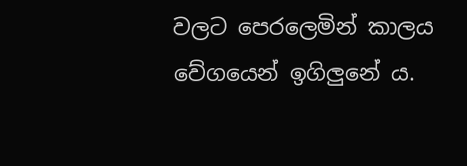වලට පෙරලෙමින් කාලය වේගයෙන් ඉගිලුනේ ය.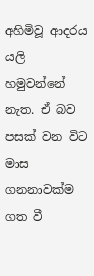අහිමිවූ ආදරය යලි හමුවන්නේ නැත. ඒ බව පසක් වන විට මාස ගනනාවක්ම ගත වී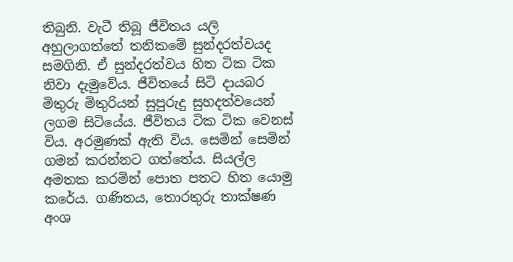තිබුනි. වැටී තිබූ ජීවිතය යලි අහුලාගත්තේ තනිකමේ සුන්දරත්වයද සමගිනි. ඒ සුන්දරත්වය හිත ටික ටික නිවා දැමුවේය. ජීවිතයේ සිටි දායබර මිතුරු මිතුරියන් සුපුරුදු සුහදත්වයෙන් ලගම සිටියේය. ජීවිතය ටික ටික වෙනස් විය. අරමුණක් ඇති විය. සෙමින් සෙමින් ගමන් කරන්නට ගත්තේය. සියල්ල අමතක කරමින් පොත පතට හිත යොමු කරේය. ගණිතය, තොරතුරු තාක්ෂණ අංශ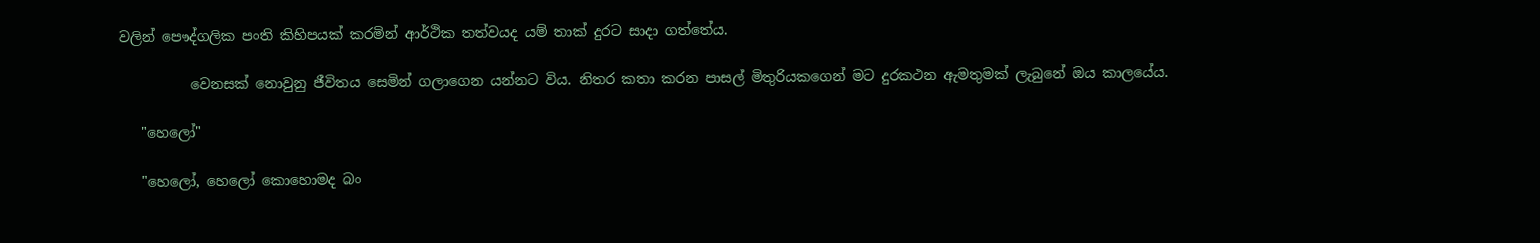වලින් පෞද්ගලික පංති කිහිපයක් කරමින් ආර්ථික තත්වයද යම් තාක් දුරට සාදා ගත්තේය.

          වෙනසක් නොවුනු ජීවිතය සෙමින් ගලාගෙන යන්නට විය. නිතර කතා කරන පාසල් මිතුරියකගෙන් මට දුරකථන ඇමතුමක් ලැබුනේ ඔය කාලයේය.

   "හෙලෝ"

   "හෙලෝ, හෙලෝ කොහොමද බං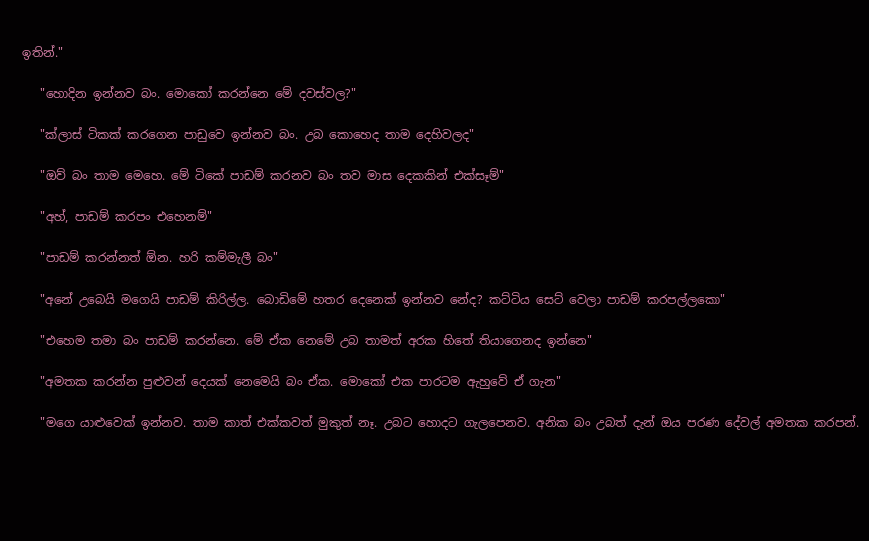ඉතින්."

   "හොදින ඉන්නව බං. මොකෝ කරන්නෙ මේ දවස්වල?"

   "ක්ලාස් ටිකක් කරගෙන පාඩුවෙ ඉන්නව බං. උබ කොහෙද තාම දෙහිවලද"

   "ඔව් බං තාම මෙහෙ. මේ ටිකේ පාඩම් කරනව බං තව මාස දෙකකින් එක්සෑම්"

   "අහ්, පාඩම් කරපං එහෙනම්"

   "පාඩම් කරන්නත් ඕන. හරි කම්මැලී බං"

   "අනේ උබෙයි මගෙයි පාඩම් කිරිල්ල. බොඩිමේ හතර දෙනෙක් ඉන්නව නේද? කට්ටිය සෙට් වෙලා පාඩම් කරපල්ලකො"

   "එහෙම තමා බං පාඩම් කරන්නෙ. මේ ඒක නෙමේ උබ තාමත් අරක හිතේ තියාගෙනද ඉන්නෙ"

   "අමතක කරන්න පුළුවන් දෙයක් නෙමෙයි බං ඒක. මොකෝ එක පාරටම ඇහුවේ ඒ ගැන"

   "මගෙ යාළුවෙක් ඉන්නව. තාම කාත් එක්කවත් මුකුත් නෑ. උබට හොදට ගැලපෙනව. අනික බං උබත් දැන් ඔය පරණ දේවල් අමතක කරපන්.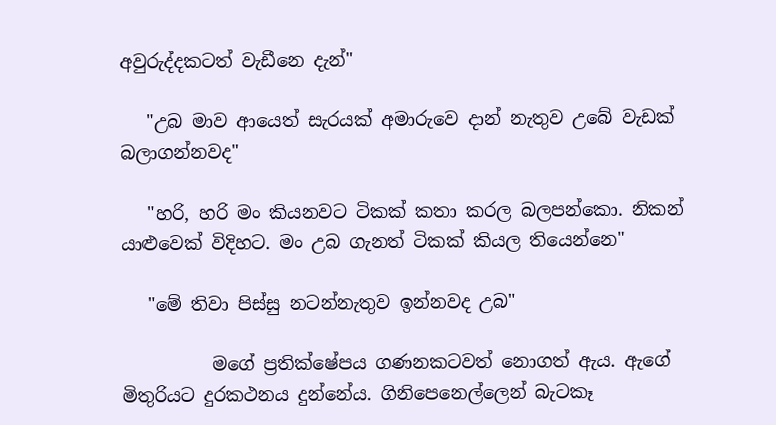අවුරුද්දකටත් වැඩීනෙ දැන්"

   "උබ මාව ආයෙත් සැරයක් අමාරුවෙ දාන් නැතුව උබේ වැඩක් බලාගන්නවද"

   "හරි, හරි මං කියනවට ටිකක් කතා කරල බලපන්කො. නිකන් යාළුවෙක් විදිහට. මං උබ ගැනත් ටිකක් කියල තියෙන්නෙ"

   "මේ තිවා පිස්සු නටන්නැතුව ඉන්නවද උබ"

          මගේ ප්‍රතික්ෂේපය ගණනකටවත් නොගත් ඇය. ඇගේ මිතුරියට දුරකථනය දුන්නේය. ගිනිපෙනෙල්ලෙන් බැටකෑ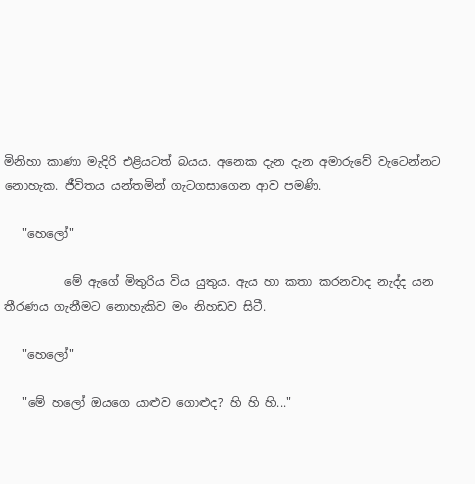මිනිහා කාණා මැදිරි එළියටත් බයය. අනෙක දැන දැන අමාරුවේ වැටෙන්නට නොහැක. ජීවිතය යන්තමින් ගැටගසාගෙන ආව පමණි.

   "හෙලෝ"

          මේ ඇගේ මිතුරිය විය යුතුය. ඇය හා කතා කරනවාද නැද්ද යන තීරණය ගැනීමට නොහැකිව මං නිහඩව සිටී.

   "හෙලෝ"

   "මේ හලෝ ඔයගෙ යාළුව ගොළුද? හි හි හි..."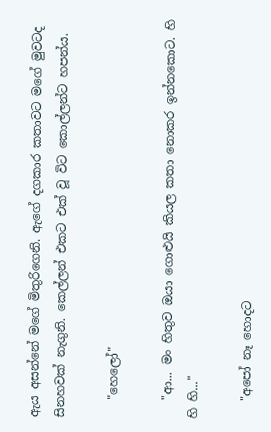ඇය අසන්නේ මගේ මිතුරිගෙනි. ඇගේ දගකාර කතාවට මගේ මුවටද සිනහවක් නැගුනි. කෙල්ලන් එකට එක් වූ විට කොල්ලන්ට හපන්ය.

   "හෙලෝ"

   "ආ... මං හිතුව ඔයා ගොළුයි කියල කතා නොකර ඉන්නකොට. හි හි හි..."

   "අපෝ නෑ හොදට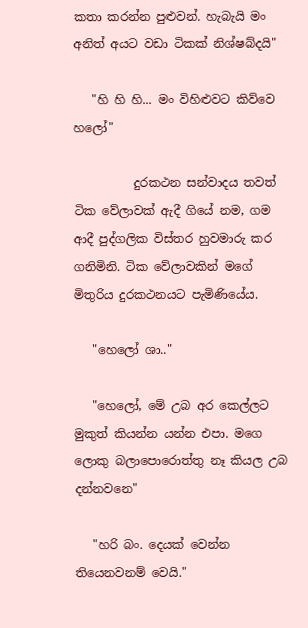කතා කරන්න පුළුවන්. හැබැයි මං අනිත් අයට වඩා ටිකක් නිශ්ෂබ්දයි"

   "හි හි හි... මං විහිළුවට කිව්වෙ හලෝ"

          දුරකථන සන්වාදය තවත් ටික වේලාවක් ඇදී ගියේ නම, ගම ආදී පුද්ගලික විස්තර හුවමාරු කර ගනිමිනි. ටික වේලාවකින් මගේ මිතුරිය දුරකථනයට පැමිණියේය.

   "හෙලෝ ශා.."

   "හෙලෝ, මේ උබ අර කෙල්ලට මුකුත් කියන්න යන්න එපා. මගෙ ලොකු බලාපොරොත්තු නෑ කියල උබ දන්නවනෙ"

   "හරි බං. දෙයක් වෙන්න තියෙනවනම් වෙයි."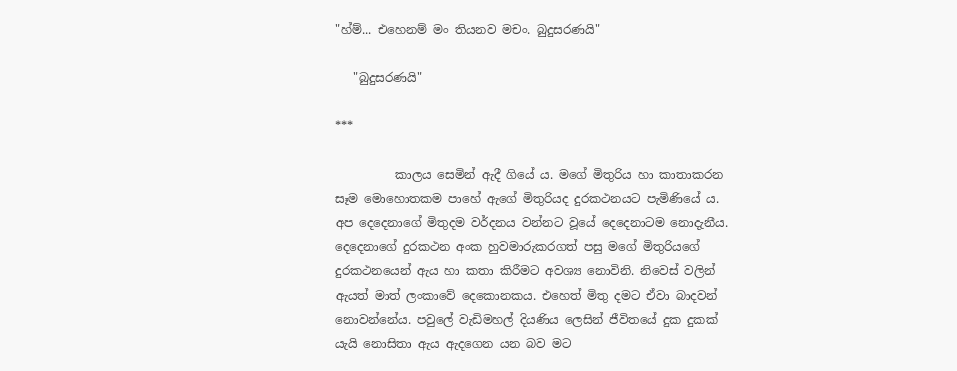"හ්ම්... එහෙනම් මං තියනව මචං. බුදුසරණයි"

   "බුදුසරණයි"

***

          කාලය සෙමින් ඇදී ගියේ ය. මගේ මිතුරිය හා කාතාකරන සෑම මොහොතකම පාහේ ඇගේ මිතුරියද දුරකථනයට පැමිණියේ ය. අප දෙදෙනාගේ මිතුදම වර්දනය වන්නට වූයේ දෙදෙනාටම නොදැනීය. දෙදෙනාගේ දුරකථන අංක හුවමාරුකරගත් පසු මගේ මිතුරියගේ දුරකථනයෙන් ඇය හා කතා කිරීමට අවශ්‍ය නොවිනි. නිවෙස් වලින් ඇයත් මාත් ලංකාවේ දෙකොනකය. එහෙත් මිතු දමට ඒවා බාදවන් නොවන්නේය. පවුලේ වැඩිමහල් දියණිය ලෙසින් ජීවිතයේ දුක දුකක් යැයි නොසිතා ඇය ඇදගෙන යන බව මට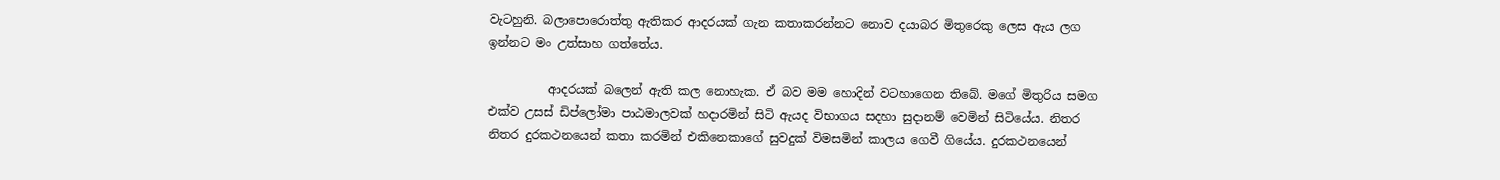වැටහුනි. බලාපොරොත්තු ඇතිකර ආදරයක් ගැන කතාකරන්නට නොව දයාබර මිතුරෙකු ලෙස ඇය ලග ඉන්නට මං උත්සාහ ගත්තේය.

          ආදරයක් බලෙන් ඇති කල නොහැක. ඒ බව මම හොදින් වටහාගෙන තිබේ. මගේ මිතුරිය සමග එක්ව උසස් ඩිප්ලෝමා පාඨමාලවක් හදාරමින් සිටි ඇයද විභාගය සදහා සුදානම් වෙමින් සිටියේය. නිතර නිතර දුරකථනයෙන් කතා කරමින් එකිනෙකාගේ සුවදුක් විමසමින් කාලය ගෙවී ගියේය. දුරකථනයෙන්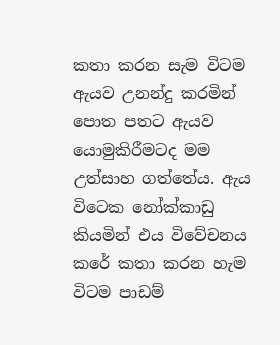කතා කරන සැම විටම ඇයව උනන්දු කරමින් පොත පතට ඇයව යොමුකිරීමටද මම උත්සාහ ගත්තේය. ඇය විටෙක නෝක්කාඩු කියමින් එය විවේචනය කරේ කතා කරන හැම විටම පාඩම්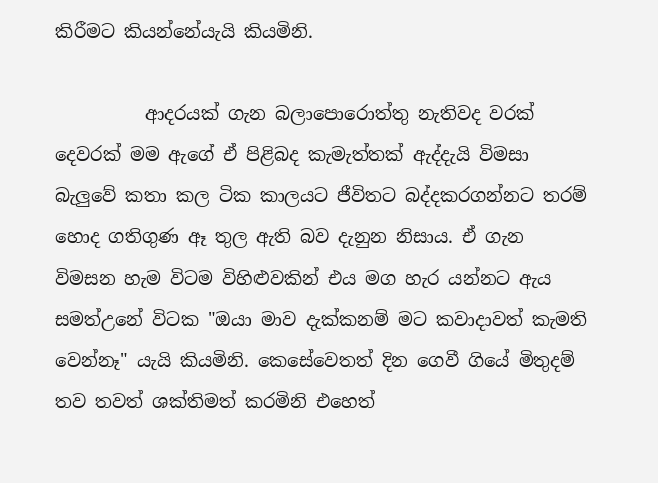කිරීමට කියන්නේයැයි කියමිනි.

          ආදරයක් ගැන බලාපොරොත්තු නැතිවද වරක් දෙවරක් මම ඇගේ ඒ පිළිබද කැමැත්තක් ඇද්දැයි විමසා බැලුවේ කතා කල ටික කාලයට ජීවිතට බද්දකරගන්නට තරම් හොද ගතිගුණ ඈ තුල ඇති බව දැනුන නිසාය. ඒ ගැන විමසන හැම විටම විහිළුවකින් එය මග හැර යන්නට ඇය සමත්උනේ විටක "ඔයා මාව දැක්කනම් මට කවාදාවත් කැමති වෙන්නෑ" යැයි කියමිනි. කෙසේවෙතත් දින ගෙවී ගියේ මිතුදම් තව තවත් ශක්තිමත් කරමිනි එහෙත්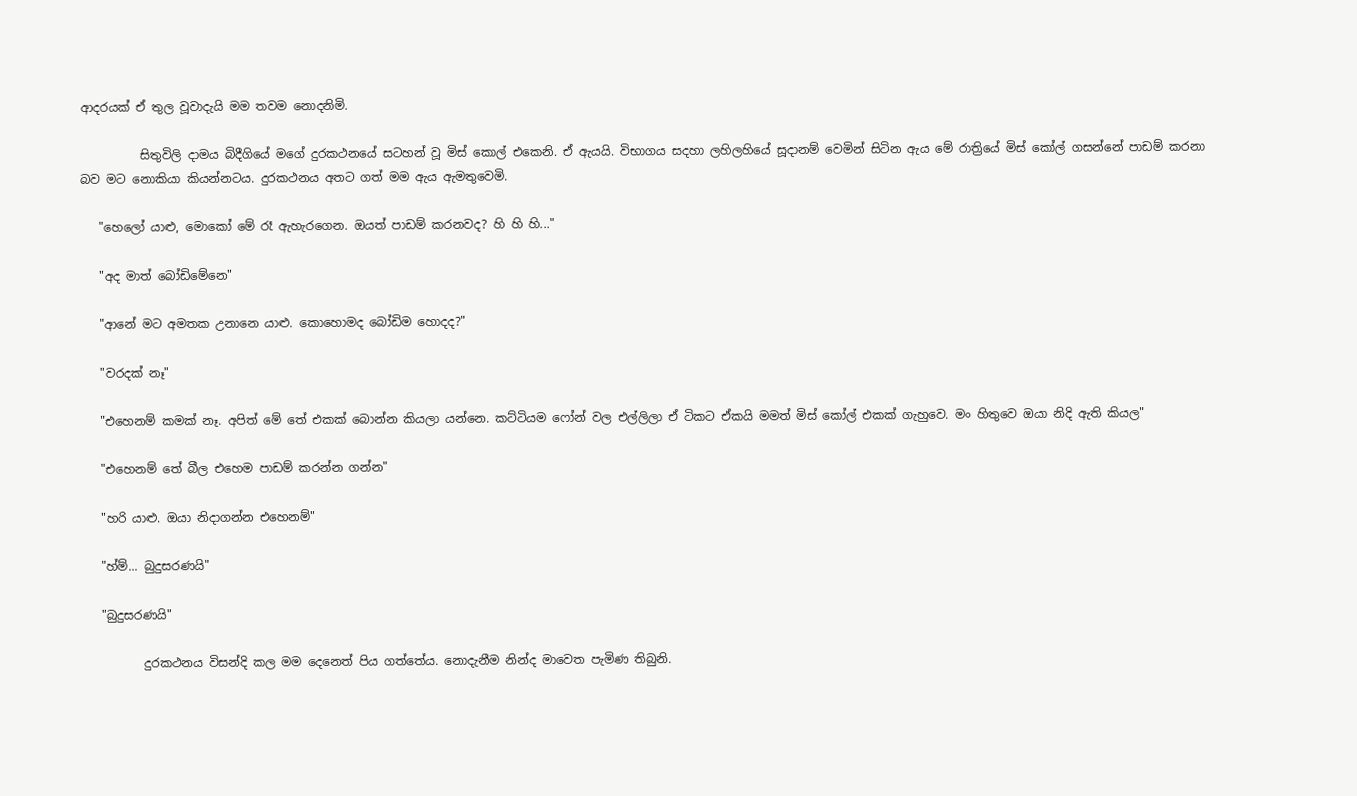ආදරයක් ඒ තුල වූවාදැයි මම තවම නොදනිමි.

          සිතුවිලි දාමය බිදීගියේ මගේ දුරකථනයේ සටහන් වූ මිස් කොල් එකෙනි. ඒ ඇයයි. විභාගය සදහා ලහිලහියේ සූදානම් වෙමින් සිටින ඇය මේ රාත්‍රියේ මිස් කෝල් ගසන්නේ පාඩම් කරනා බව මට නොකියා කියන්නටය. දුරකථනය අතට ගත් මම ඇය ඇමතුවෙමි.

   "හෙලෝ යාළු, මොකෝ මේ රෑ ඇහැරගෙන. ඔයත් පාඩම් කරනවද? හි හි හි..."

   "අද මාත් බෝඩිමේනෙ"

   "ආනේ මට අමතක උනානෙ යාළු. කොහොමද බෝඩිම හොදද?"

   "වරදක් නෑ"

   "එහෙනම් කමක් නෑ. අපිත් මේ තේ එකක් බොන්න කියලා යන්නෙ. කට්ටියම ෆෝන් වල එල්ලිලා ඒ ටිකට ඒකයි මමත් මිස් කෝල් එකක් ගැහුවෙ. මං හිතුවෙ ඔයා නිදි ඇති කියල"

   "එහෙනම් තේ බීල එහෙම පාඩම් කරන්න ගන්න"

   "හරි යාළු. ඔයා නිදාගන්න එහෙනම්"

   "හ්ම්... බුදුසරණයි"

   "බුදුසරණයි"

          දුරකථනය විසන්දි කල මම දෙනෙත් පිය ගත්තේය. නොදැනීම නින්ද මාවෙත පැමිණ තිබුනි.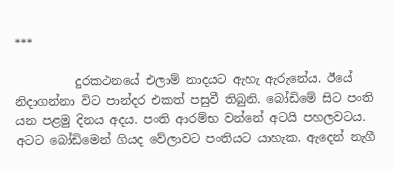***

          දුරකථනයේ එලාම් නාදයට ඇහැ ඇරුනේය. ඊයේ නිදාගන්නා විට පාන්දර එකත් පසුවී තිබුනි. බෝඩිමේ සිට පංති යන පළමු දිනය අදය. පංති ආරම්භ වන්නේ අටයි පහලවටය. අටට බෝඩිමෙන් ගියද වේලාවට පංතියට යාහැක. ඇදෙන් නැගී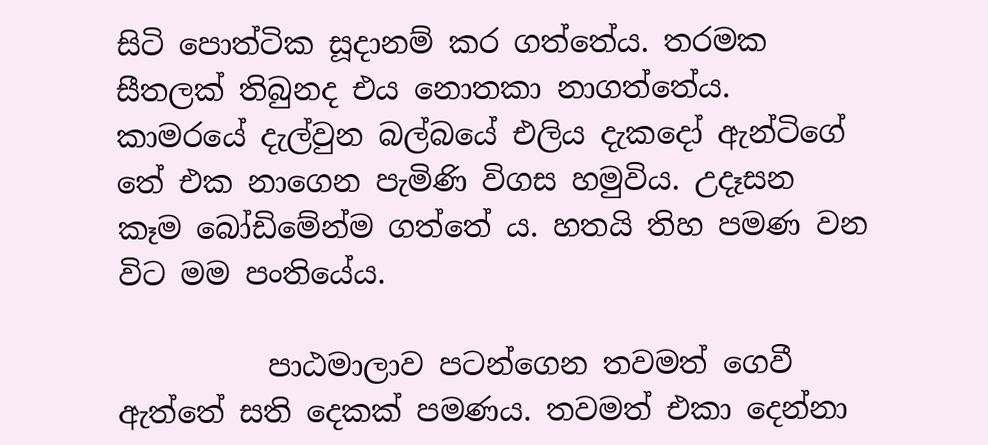සිටි පොත්ටික සූදානම් කර ගත්තේය. තරමක සීතලක් තිබුනද එය නොතකා නාගත්තේය. කාමරයේ දැල්වුන බල්බයේ එලිය දැකදෝ ඇන්ටිගේ තේ එක නාගෙන පැමිණි විගස හමුවිය. උදෑසන කෑම බෝඩිමේන්ම ගත්තේ ය. හතයි තිහ පමණ වන විට මම පංතියේය.

          පාඨමාලාව පටන්ගෙන තවමත් ගෙවී ඇත්තේ සති දෙකක් පමණය. තවමත් එකා දෙන්නා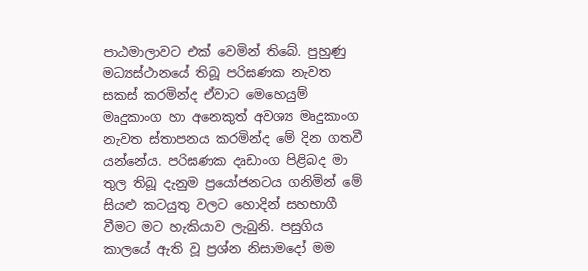පාඨමාලාවට එක් වෙමින් තිබේ. පුහුණු මධ්‍යස්ථානයේ තිබූ පරිඝණක නැවත සකස් කරමින්ද ඒවාට මෙහෙයුම් මෘදුකාංග හා අනෙකුත් අවශ්‍ය මෘදුකාංග නැවත ස්තාපනය කරමින්ද මේ දින ගතවී යන්නේය. පරිඝණක දෘඩාංග පිළිබද මා තුල තිබූ දැනුම ප්‍රයෝජනටය ගනිමින් මේ සියළු කටයුතු වලට හොදින් සහභාගී වීමට මට හැකියාව ලැබුනි. පසුගිය කාලයේ ඇති වූ ප්‍රශ්න නිසාමදෝ මම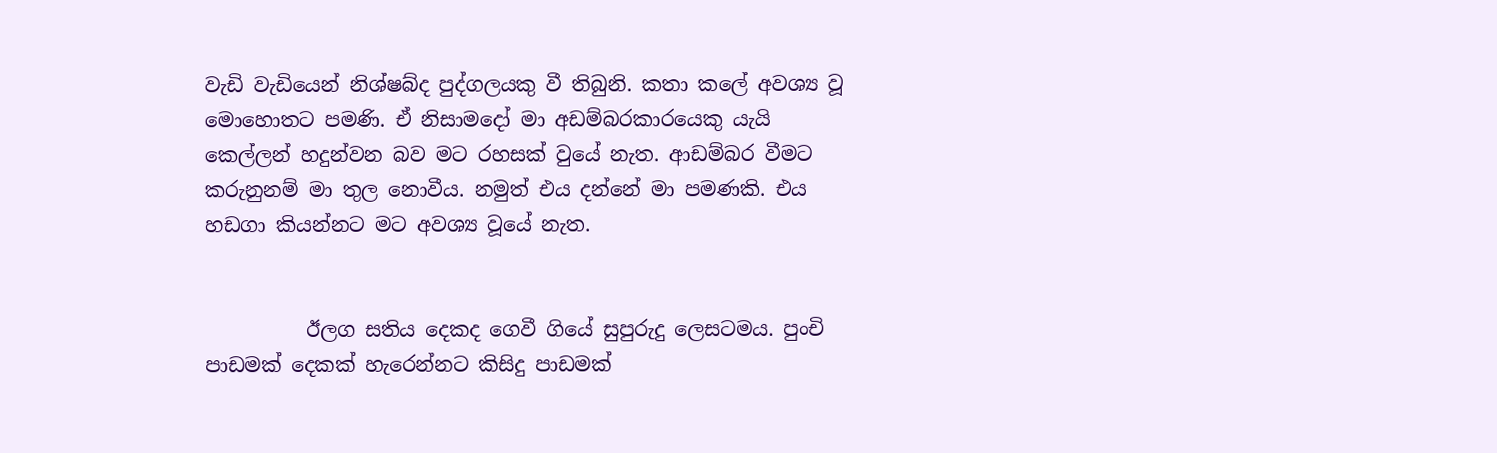වැඩි වැඩියෙන් නිශ්ෂබ්ද පුද්ගලයකු වී තිබුනි. කතා කලේ අවශ්‍ය වූ මොහොතට පමණි. ඒ නිසාමදෝ මා අඩම්බරකාරයෙකු යැයි කෙල්ලන් හදුන්වන බව මට රහසක් වුයේ නැත. ආඩම්බර වීමට කරුනුනම් මා තුල නොවීය. නමුත් එය දන්නේ මා පමණකි. එය හඩගා කියන්නට මට අවශ්‍ය වූයේ නැත.


          ඊලග සතිය දෙකද ගෙවී ගියේ සුපුරුදු ලෙසටමය. පුංචි පාඩමක් දෙකක් හැරෙන්නට කිසිදු පාඩමක්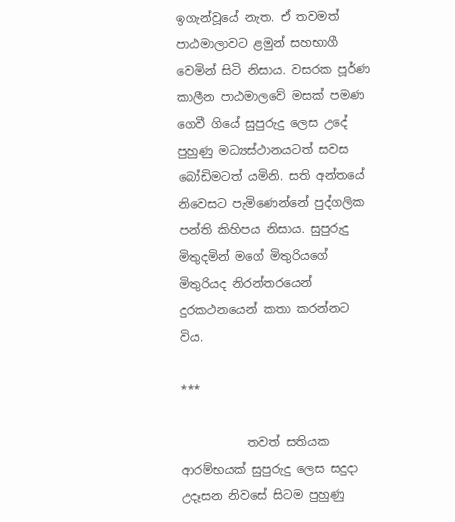ඉගැන්වූයේ නැත. ඒ තවමත් පාඨමාලාවට ළමුන් සහභාගී වෙමින් සිටි නිසාය. වසරක පූර්ණ කාලීන පාඨමාලවේ මසක් පමණ ගෙවී ගියේ සුපුරුදු ලෙස උදේ පුහුණු මධ්‍යස්ථානයටත් සවස බෝඩිමටත් යමිනි. සති අන්තයේ නිවෙසට පැමිණෙන්නේ පුද්ගලික පන්ති කිහිපය නිසාය. සුපුරුදු මිතුදමින් මගේ මිතුරියගේ මිතුරියද නිරන්තරයෙන් දුරකථනයෙන් කතා කරන්නට විය.

***

           තවත් සතියක ආරම්භයක් සුපුරුදු ලෙස සදුදා උදෑසන නිවසේ සිටම පුහුණු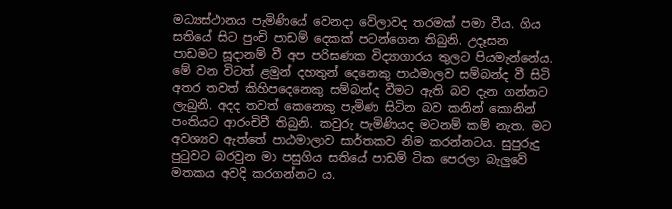මධ්‍යස්ථානය පැමිණියේ වෙනදා වේලාවද තරමක් පමා වීය. ගිය සතියේ සිට පුංචි පාඩම් දෙකක් පටන්ගෙන තිබුනි. උදෑසන පාඩමට සූදානම් වී අප පරිඝණක විද්‍යාගාරය තුලට පියමැන්නේය. මේ වන විටත් ළමුන් දහතුන් දෙනෙකු පාඨමාලව සම්බන්ද වී සිටි අතර තවත් කිහිපදෙනෙකු සම්බන්ද වීමට ඇති බව දැන ගන්නට ලැබුනි. අදද තවත් කෙනෙකු පැමිණ සිටින බව කනින් කොනින් පංතියට ආරංචිවී තිබුනි. කවුරු පැමිණියද මටනම් කම් නැත. මට අවශ්‍යව ඇත්තේ පාඨමාලාව සාර්තකව නිම කරන්නටය. සුපුරුදු පුටුවට බරවුන මා පසුගිය සතියේ පාඩම් ටික පෙරලා බැලුවේ මතකය අවදි කරගන්නට ය.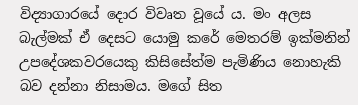විද්‍යාගාරයේ දොර විවෘත වූයේ ය. මං අලස බැල්මක් ඒ දෙසට යොමු කරේ මෙතරම් ඉක්මනින් උපදේශකවරයෙකු කිසිසේත්ම පැමිණිය නොහැකි බව දන්නා නිසාමය. මගේ සිත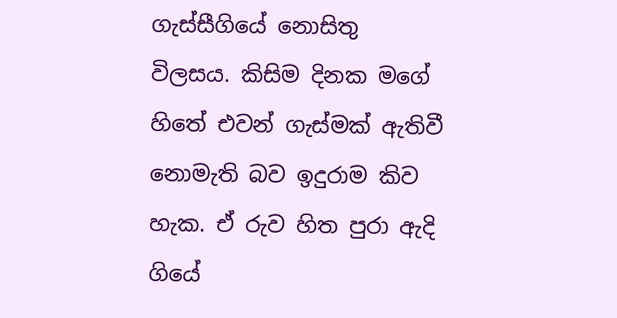ගැස්සීගියේ නොසිතු විලසය. කිසිම දිනක මගේ හිතේ එවන් ගැස්මක් ඇතිවී නොමැති බව ඉදුරාම කිව හැක. ඒ රුව හිත පුරා ඇදි ගියේ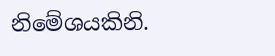නිමේශයකිනි.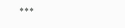***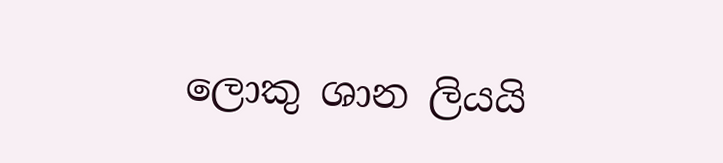ලොකු ශාන ලියයි